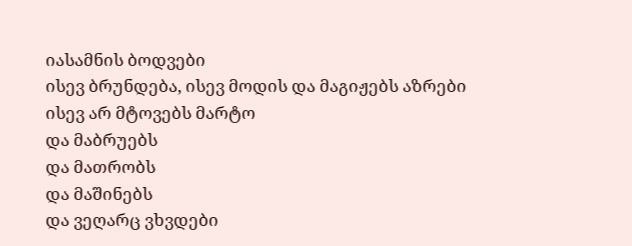იასამნის ბოდვები
ისევ ბრუნდება, ისევ მოდის და მაგიჟებს აზრები
ისევ არ მტოვებს მარტო
და მაბრუებს
და მათრობს
და მაშინებს
და ვეღარც ვხვდები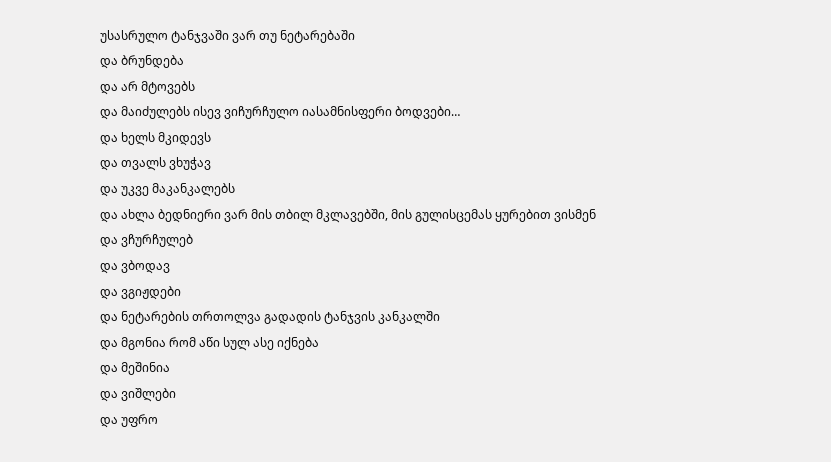უსასრულო ტანჯვაში ვარ თუ ნეტარებაში
და ბრუნდება
და არ მტოვებს
და მაიძულებს ისევ ვიჩურჩულო იასამნისფერი ბოდვები…
და ხელს მკიდევს
და თვალს ვხუჭავ
და უკვე მაკანკალებს
და ახლა ბედნიერი ვარ მის თბილ მკლავებში, მის გულისცემას ყურებით ვისმენ
და ვჩურჩულებ
და ვბოდავ
და ვგიჟდები
და ნეტარების თრთოლვა გადადის ტანჯვის კანკალში
და მგონია რომ აწი სულ ასე იქნება
და მეშინია
და ვიშლები
და უფრო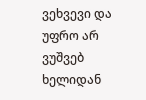ვეხვევი და უფრო არ ვუშვებ ხელიდან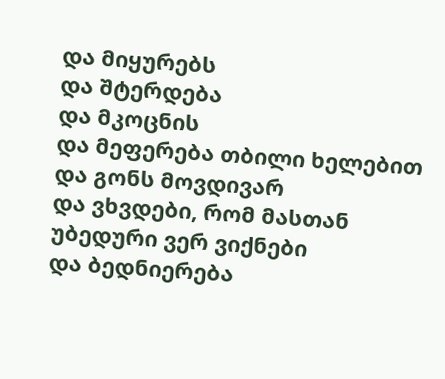და მიყურებს
და შტერდება
და მკოცნის
და მეფერება თბილი ხელებით
და გონს მოვდივარ
და ვხვდები, რომ მასთან უბედური ვერ ვიქნები
და ბედნიერება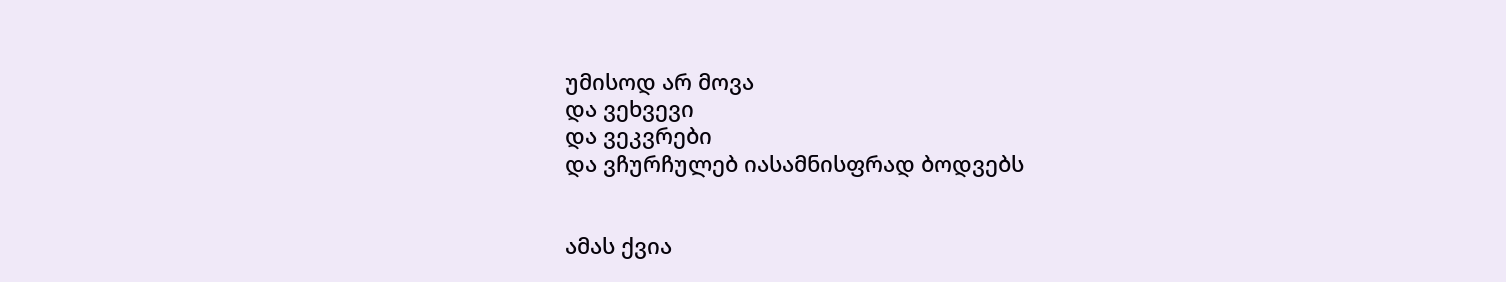უმისოდ არ მოვა
და ვეხვევი
და ვეკვრები
და ვჩურჩულებ იასამნისფრად ბოდვებს


ამას ქვია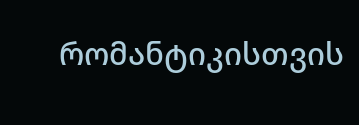რომანტიკისთვის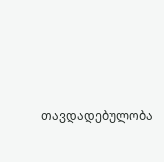თავდადებულობა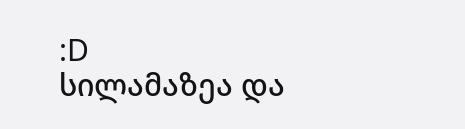:D
სილამაზეა და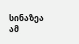სინაზეა ამ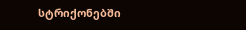სტრიქონებში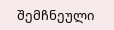შემჩნეული